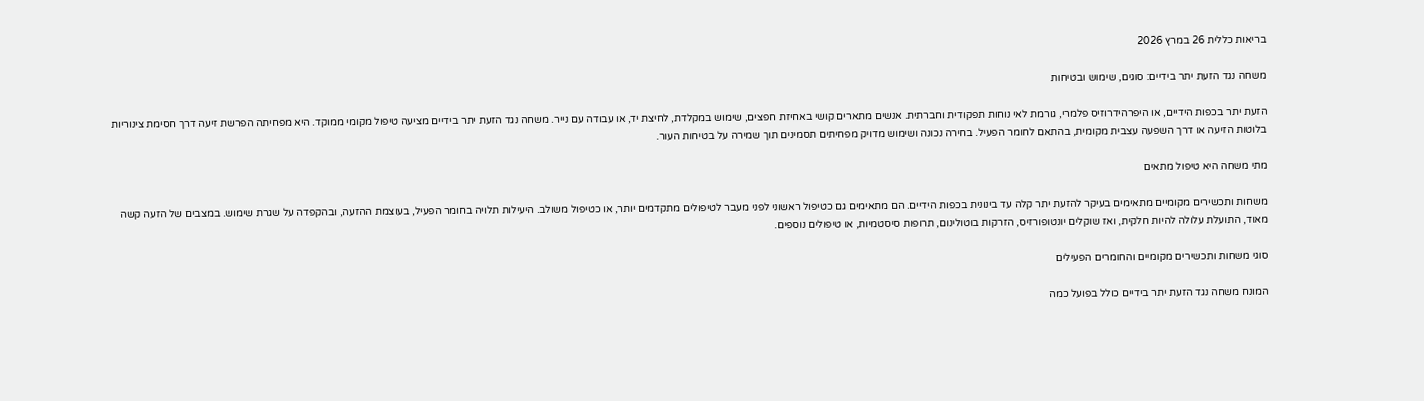בריאות כללית 26 במרץ 2026

משחה נגד הזעת יתר בידיים: סוגים, שימוש ובטיחות

הזעת יתר בכפות הידיים, או היפרהידרוזיס פלמרי, גורמת לאי נוחות תפקודית וחברתית. אנשים מתארים קושי באחיזת חפצים, שימוש במקלדת, לחיצת יד, או עבודה עם נייר. משחה נגד הזעת יתר בידיים מציעה טיפול מקומי ממוקד. היא מפחיתה הפרשת זיעה דרך חסימת צינוריות בלוטות הזיעה או דרך השפעה עצבית מקומית, בהתאם לחומר הפעיל. בחירה נכונה ושימוש מדויק מפחיתים תסמינים תוך שמירה על בטיחות העור.

מתי משחה היא טיפול מתאים

משחות ותכשירים מקומיים מתאימים בעיקר להזעת יתר קלה עד בינונית בכפות הידיים. הם מתאימים גם כטיפול ראשוני לפני מעבר לטיפולים מתקדמים יותר, או כטיפול משולב. היעילות תלויה בחומר הפעיל, בעוצמת ההזעה, ובהקפדה על שגרת שימוש. במצבים של הזעה קשה מאוד, התועלת עלולה להיות חלקית, ואז שוקלים יונטופורזיס, הזרקות בוטולינום, תרופות סיסטמיות, או טיפולים נוספים.

סוגי משחות ותכשירים מקומיים והחומרים הפעילים

המונח משחה נגד הזעת יתר בידיים כולל בפועל כמה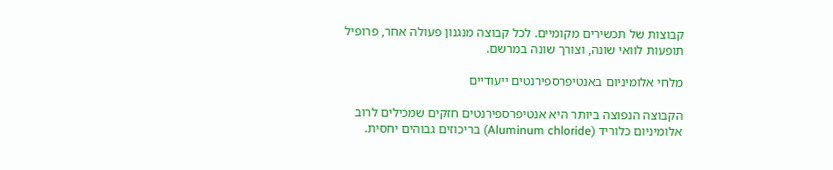קבוצות של תכשירים מקומיים. לכל קבוצה מנגנון פעולה אחר, פרופיל תופעות לוואי שונה, וצורך שונה במרשם.

מלחי אלומיניום באנטיפרספירנטים ייעודיים

הקבוצה הנפוצה ביותר היא אנטיפרספירנטים חזקים שמכילים לרוב אלומיניום כלוריד (Aluminum chloride) בריכוזים גבוהים יחסית.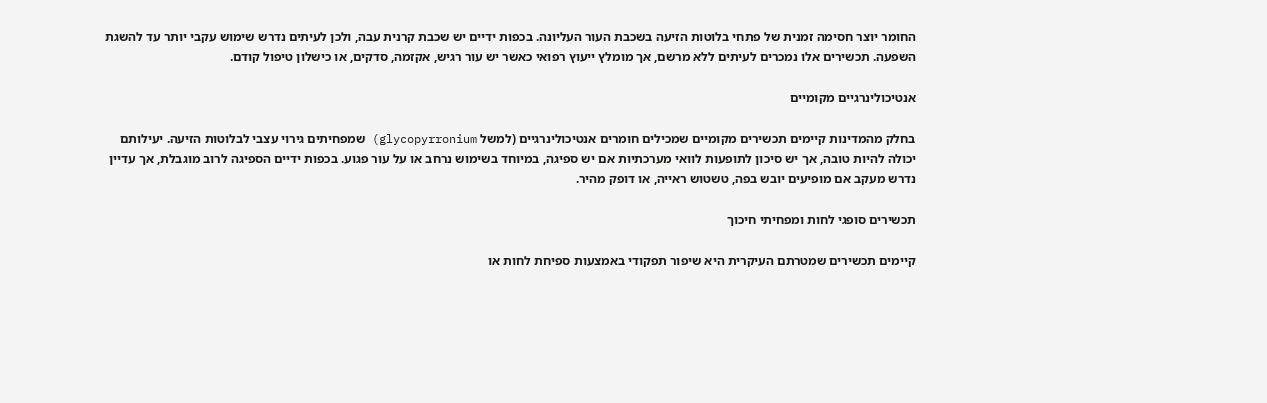החומר יוצר חסימה זמנית של פתחי בלוטות הזיעה בשכבת העור העליונה. בכפות ידיים יש שכבת קרנית עבה, ולכן לעיתים נדרש שימוש עקבי יותר עד להשגת השפעה. תכשירים אלו נמכרים לעיתים ללא מרשם, אך מומלץ ייעוץ רפואי כאשר יש עור רגיש, אקזמה, סדקים, או כישלון טיפול קודם.

אנטיכולינרגיים מקומיים

בחלק מהמדינות קיימים תכשירים מקומיים שמכילים חומרים אנטיכולינרגיים (למשל glycopyrronium) שמפחיתים גירוי עצבי לבלוטות הזיעה. יעילותם יכולה להיות טובה, אך יש סיכון לתופעות לוואי מערכתיות אם יש ספיגה, במיוחד בשימוש נרחב או על עור פגוע. בכפות ידיים הספיגה לרוב מוגבלת, אך עדיין נדרש מעקב אם מופיעים יובש בפה, טשטוש ראייה, או דופק מהיר.

תכשירים סופגי לחות ומפחיתי חיכוך

קיימים תכשירים שמטרתם העיקרית היא שיפור תפקודי באמצעות ספיחת לחות או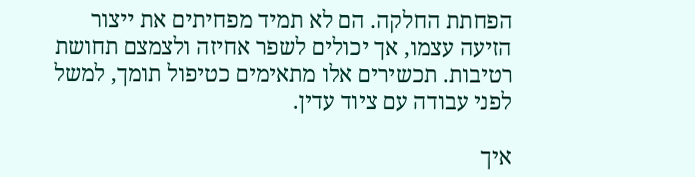הפחתת החלקה. הם לא תמיד מפחיתים את ייצור הזיעה עצמו, אך יכולים לשפר אחיזה ולצמצם תחושת רטיבות. תכשירים אלו מתאימים כטיפול תומך, למשל לפני עבודה עם ציוד עדין.

איך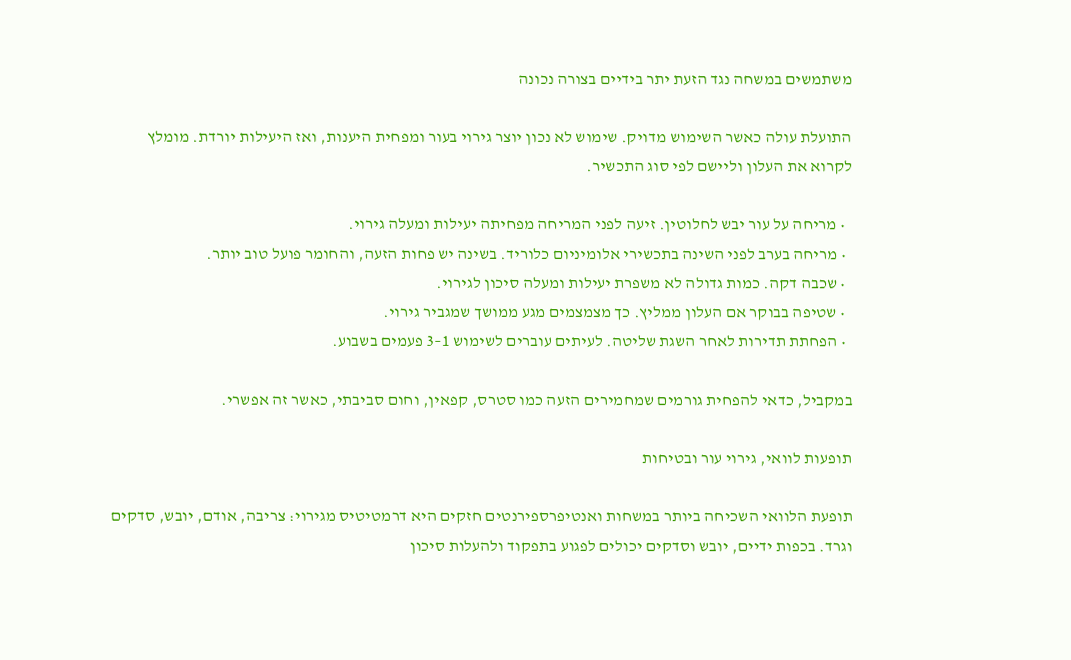משתמשים במשחה נגד הזעת יתר בידיים בצורה נכונה

התועלת עולה כאשר השימוש מדויק. שימוש לא נכון יוצר גירוי בעור ומפחית היענות, ואז היעילות יורדת. מומלץ לקרוא את העלון וליישם לפי סוג התכשיר.

  • מריחה על עור יבש לחלוטין. זיעה לפני המריחה מפחיתה יעילות ומעלה גירוי.
  • מריחה בערב לפני השינה בתכשירי אלומיניום כלוריד. בשינה יש פחות הזעה, והחומר פועל טוב יותר.
  • שכבה דקה. כמות גדולה לא משפרת יעילות ומעלה סיכון לגירוי.
  • שטיפה בבוקר אם העלון ממליץ. כך מצמצמים מגע ממושך שמגביר גירוי.
  • הפחתת תדירות לאחר השגת שליטה. לעיתים עוברים לשימוש 1–3 פעמים בשבוע.

במקביל, כדאי להפחית גורמים שמחמירים הזעה כמו סטרס, קפאין, וחום סביבתי, כאשר זה אפשרי.

תופעות לוואי, גירוי עור ובטיחות

תופעת הלוואי השכיחה ביותר במשחות ואנטיפרספירנטים חזקים היא דרמטיטיס מגירוי: צריבה, אודם, יובש, סדקים וגרד. בכפות ידיים, יובש וסדקים יכולים לפגוע בתפקוד ולהעלות סיכון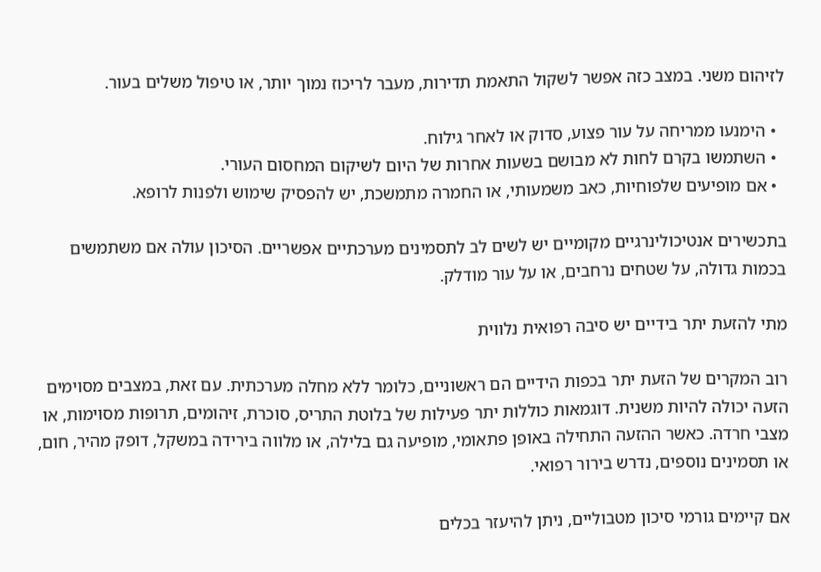לזיהום משני. במצב כזה אפשר לשקול התאמת תדירות, מעבר לריכוז נמוך יותר, או טיפול משלים בעור.

  • הימנעו ממריחה על עור פצוע, סדוק או לאחר גילוח.
  • השתמשו בקרם לחות לא מבושם בשעות אחרות של היום לשיקום המחסום העורי.
  • אם מופיעים שלפוחיות, כאב משמעותי, או החמרה מתמשכת, יש להפסיק שימוש ולפנות לרופא.

בתכשירים אנטיכולינרגיים מקומיים יש לשים לב לתסמינים מערכתיים אפשריים. הסיכון עולה אם משתמשים בכמות גדולה, על שטחים נרחבים, או על עור מודלק.

מתי להזעת יתר בידיים יש סיבה רפואית נלווית

רוב המקרים של הזעת יתר בכפות הידיים הם ראשוניים, כלומר ללא מחלה מערכתית. עם זאת, במצבים מסוימים הזעה יכולה להיות משנית. דוגמאות כוללות יתר פעילות של בלוטת התריס, סוכרת, זיהומים, תרופות מסוימות, או מצבי חרדה. כאשר ההזעה התחילה באופן פתאומי, מופיעה גם בלילה, או מלווה בירידה במשקל, דופק מהיר, חום, או תסמינים נוספים, נדרש בירור רפואי.

אם קיימים גורמי סיכון מטבוליים, ניתן להיעזר בכלים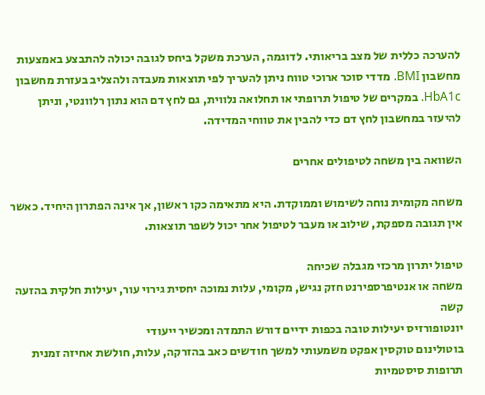להערכה כללית של מצב בריאותי. לדוגמה, הערכת משקל ביחס לגובה יכולה להתבצע באמצעות מחשבון BMI. מדדי סוכר ארוכי טווח ניתן להעריך לפי תוצאות מעבדה ולהצליב בעזרת מחשבון HbA1c. במקרים של טיפול תרופתי או תחלואה נלווית, גם לחץ דם הוא נתון רלוונטי, וניתן להיעזר במחשבון לחץ דם כדי להבין את טווחי המדידה.

השוואה בין משחה לטיפולים אחרים

משחה מקומית נוחה לשימוש וממוקדת. היא מתאימה כקו ראשון, אך אינה הפתרון היחיד. כאשר אין תגובה מספקת, שילוב או מעבר לטיפול אחר יכול לשפר תוצאות.

טיפול יתרון מרכזי מגבלה שכיחה
משחה או אנטיפרספירנט חזק נגיש, מקומי, עלות נמוכה יחסית גירוי עור, יעילות חלקית בהזעה קשה
יונטופורזיס יעילות טובה בכפות ידיים דורש התמדה ומכשיר ייעודי
בוטולינום טוקסין אפקט משמעותי למשך חודשים כאב בהזרקה, עלות, חולשת אחיזה זמנית
תרופות סיסטמיות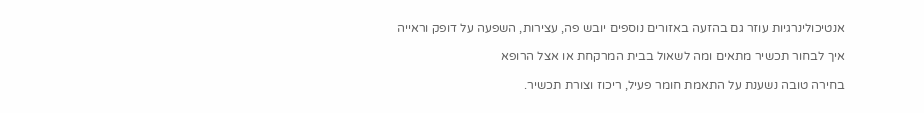אנטיכולינרגיות עוזר גם בהזעה באזורים נוספים יובש פה, עצירות, השפעה על דופק וראייה

איך לבחור תכשיר מתאים ומה לשאול בבית המרקחת או אצל הרופא

בחירה טובה נשענת על התאמת חומר פעיל, ריכוז וצורת תכשיר.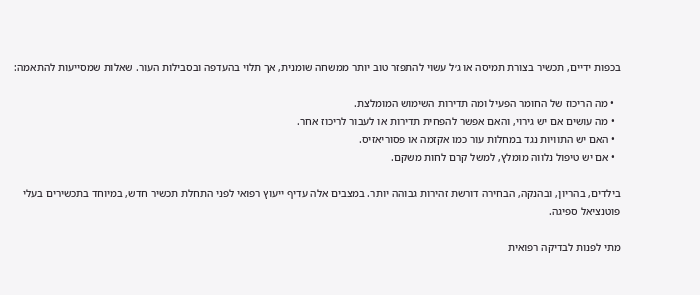בכפות ידיים, תכשיר בצורת תמיסה או ג׳ל עשוי להתפזר טוב יותר ממשחה שומנית, אך תלוי בהעדפה ובסבילות העור. שאלות שמסייעות להתאמה:

  • מה הריכוז של החומר הפעיל ומה תדירות השימוש המומלצת.
  • מה עושים אם יש גירוי, והאם אפשר להפחית תדירות או לעבור לריכוז אחר.
  • האם יש התוויות נגד במחלות עור כמו אקזמה או פסוריאזיס.
  • אם יש טיפול נלווה מומלץ, למשל קרם לחות משקם.

בילדים, בהריון, ובהנקה, הבחירה דורשת זהירות גבוהה יותר. במצבים אלה עדיף ייעוץ רפואי לפני התחלת תכשיר חדש, במיוחד בתכשירים בעלי פוטנציאל ספיגה.

מתי לפנות לבדיקה רפואית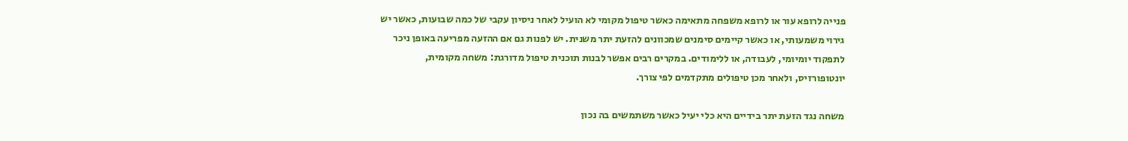פנייה לרופא עור או לרופא משפחה מתאימה כאשר טיפול מקומי לא הועיל לאחר ניסיון עקבי של כמה שבועות, כאשר יש גירוי משמעותי, או כאשר קיימים סימנים שמכוונים להזעת יתר משנית. יש לפנות גם אם ההזעה מפריעה באופן ניכר לתפקוד יומיומי, לעבודה, או ללימודים. במקרים רבים אפשר לבנות תוכנית טיפול מדורגת: משחה מקומית, יונטופורזיס, ולאחר מכן טיפולים מתקדמים לפי צורך.

משחה נגד הזעת יתר בידיים היא כלי יעיל כאשר משתמשים בה נכון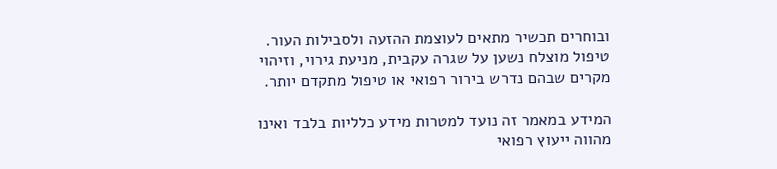ובוחרים תכשיר מתאים לעוצמת ההזעה ולסבילות העור. טיפול מוצלח נשען על שגרה עקבית, מניעת גירוי, וזיהוי מקרים שבהם נדרש בירור רפואי או טיפול מתקדם יותר.

המידע במאמר זה נועד למטרות מידע כלליות בלבד ואינו מהווה ייעוץ רפואי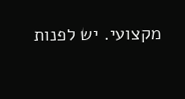מקצועי. יש לפנות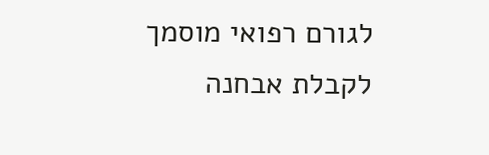לגורם רפואי מוסמך לקבלת אבחנה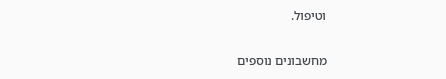וטיפול.

מחשבונים נוספים